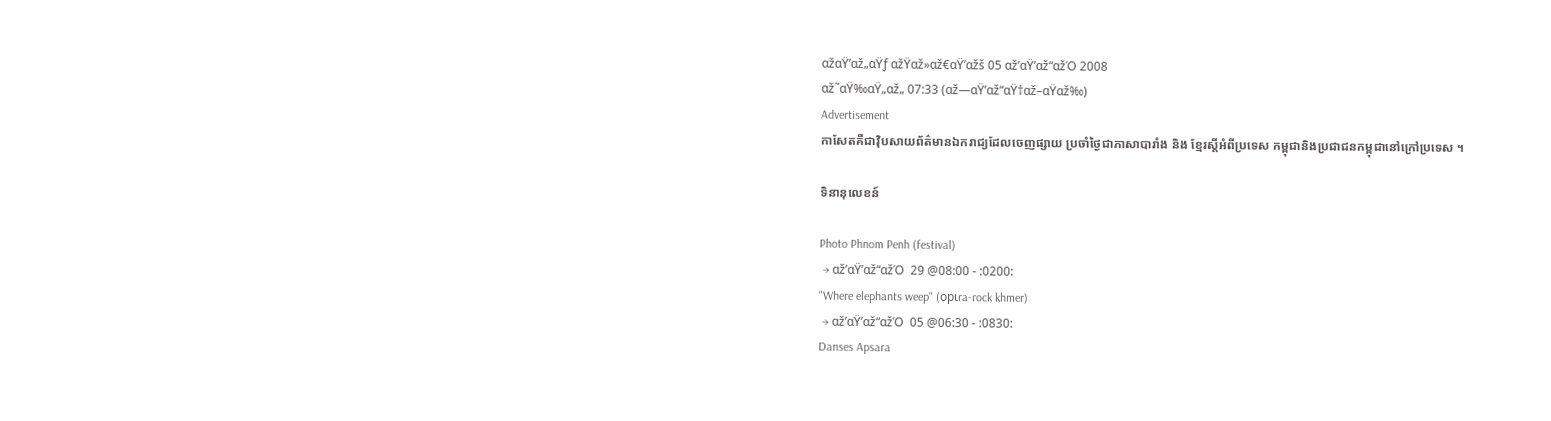αžαŸ’αž„αŸƒ αžŸαž»αž€αŸ’αžš 05 αž’αŸ’αž“αžΌ 2008
αž˜αŸ‰αŸ„αž„ 07:33 (αž—αŸ’αž“αŸ†αž–αŸαž‰)
Advertisement
កាសែតគឺជាវ៉ិបសាយព័ត៌មានឯករាជ្យដែលចេញផ្សាយ ប្រចាំថ្ងៃជាភាសាបារាំង និង ខ្មែរស្តីអំពីប្រទេស កម្ពុជានិងប្រជាជនកម្ពុជានៅក្រៅប្រទេស ។

ទិនានុលេខន៍

Photo Phnom Penh (festival)
 → αž’αŸ’αž“αžΌ  29 @08:00 - :0200:
"Where elephants weep" (opιra-rock khmer)
 → αž’αŸ’αž“αžΌ  05 @06:30 - :0830:
Danses Apsara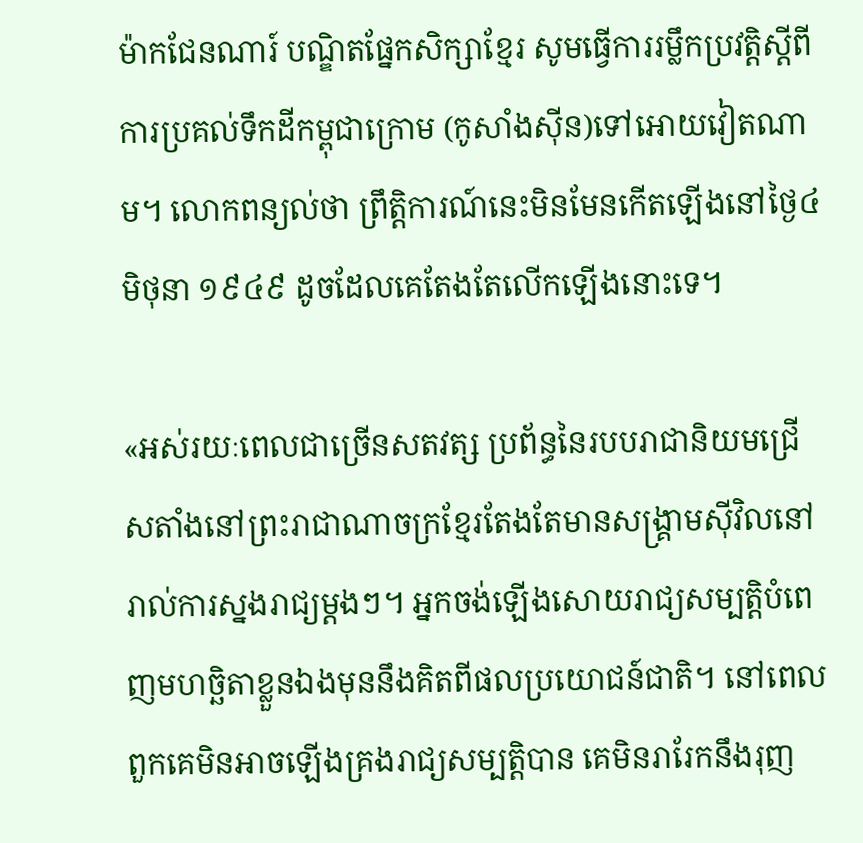ម៉ាកជែនណារ៍ បណ្ឌិតផ្នែកសិក្សាខ្មែរ សូមធ្វើការរម្លឹកប្រវត្តិស្តីពីការប្រគល់ទឹកដីកម្ពុជាក្រោម (កូសាំងស៊ីន)ទៅអោយវៀតណាម។ លោកពន្យល់ថា ព្រឹត្តិការណ៍នេះមិនមែនកើតឡើងនៅថ្ងៃ៤ មិថុនា ១៩៤៩ ដូចដែលគេតែងតែលើកឡើងនោះទេ។

«អស់រយៈពេលជាច្រើនសតវត្ស ប្រព័ន្ធនៃរបបរាជានិយមជ្រើសតាំងនៅព្រះរាជាណាចក្រខ្មែរតែងតែមានសង្គ្រាមស៊ីវិលនៅរាល់ការស្នងរាជ្យម្តងៗ។ អ្នកចង់ឡើងសោយរាជ្យសម្បត្តិបំពេញមហច្ឆិតាខ្លួនឯងមុននឹងគិតពីផលប្រយោជន៍ជាតិ។ នៅពេលពួកគេមិនអាចឡើងគ្រងរាជ្យសម្បត្តិបាន គេមិនរារែកនឹងរុញ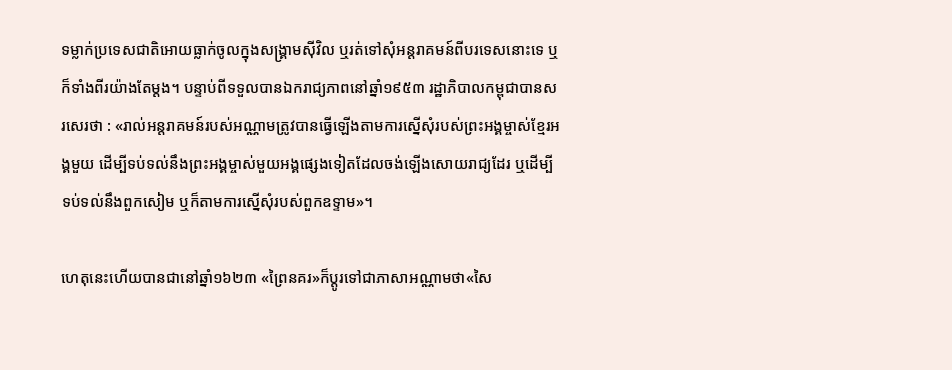ទម្លាក់ប្រទេសជាតិអោយធ្លាក់ចូលក្នុងសង្រ្គាមស៊ីវិល ឬរត់ទៅសុំអន្តរាគមន៍ពីបរទេសនោះទេ ឬក៏ទាំងពីរយ៉ាងតែម្តង។ បន្ទាប់ពីទទួលបានឯករាជ្យភាពនៅឆ្នាំ១៩៥៣ រដ្ឋាភិបាលកម្ពុជាបានសរសេរថា : «រាល់អន្តរាគមន៍របស់អណ្ណាមត្រូវបានធ្វើឡើងតាមការស្នើសុំរបស់ព្រះអង្គម្ចាស់ខ្មែរអង្គមួយ ដើម្បីទប់ទល់នឹងព្រះអង្គម្ចាស់មួយអង្គផ្សេងទៀតដែលចង់ឡើងសោយរាជ្យដែរ ឬដើម្បីទប់ទល់នឹងពួកសៀម ឬក៏តាមការស្នើសុំរបស់ពួកឧទ្ទាម»។

ហេតុនេះហើយបានជានៅឆ្នាំ១៦២៣ «ព្រៃនគរ»ក៏ប្តូរទៅជាភាសាអណ្ណាមថា«សៃ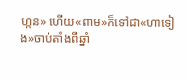ហ្កន» ហើយ«ពាម»ក៏ទៅជា«ហាទៀង»ចាប់តាំងពីឆ្នាំ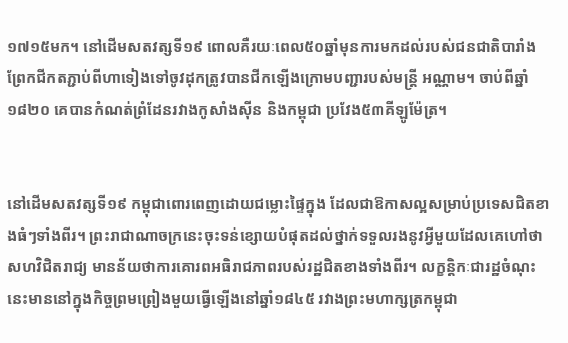១៧១៥មក។ នៅដើមសតវត្សទី១៩ ពោលគឺរយៈពេល៥០ឆ្នាំមុនការមកដល់របស់ជនជាតិបារាំង ព្រែកជីកតភ្ជាប់ពីហាទៀងទៅចូវដុកត្រូវបានជីកឡើងក្រោមបញ្ជារបស់មន្ត្រី អណ្ណាម។ ចាប់ពីឆ្នាំ១៨២០ គេបានកំណត់ព្រំដែនរវាងកូសាំងស៊ីន និងកម្ពុជា ប្រវែង៥៣គីឡូម៉ែត្រ។


នៅដើមសតវត្សទី១៩ កម្ពុជាពោរពេញដោយជម្លោះផ្ទៃក្នុង ដែលជាឱកាសល្អសម្រាប់ប្រទេសជិតខាងធំៗទាំងពីរ។ ព្រះរាជាណាចក្រនេះចុះទន់ខ្សោយបំផុតដល់ថ្នាក់ទទួលរងនូវអ្វីមួយដែលគេហៅថាសហវិជិតរាជ្យ មានន័យថាការគោរពអធិរាជភាពរបស់រដ្ឋជិតខាងទាំងពីរ។ លក្ខន្តិកៈជារដ្ឋចំណុះនេះមាននៅក្នុងកិច្ចព្រមព្រៀងមួយធ្វើឡើងនៅឆ្នាំ១៨៤៥ រវាងព្រះមហាក្សត្រកម្ពុជា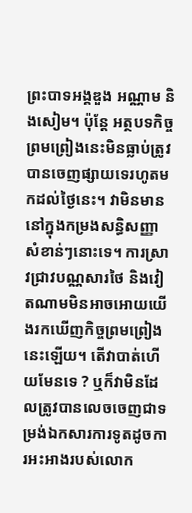ព្រះបាទអង្គឌួង អណ្ណាម និងសៀម។ ប៉ុន្តែ អត្ថបទកិច្ចព្រមព្រៀងនេះមិនធ្លាប់ត្រូវបានចេញផ្សាយទេរហូតមកដល់ថ្ងៃនេះ។ វាមិនមាននៅក្នុងកម្រងសន្ធិសញ្ញាសំខាន់ៗនោះទេ។ ការស្រាវជ្រាវបណ្ណសារថៃ និងវៀតណាមមិនអាចអោយយើងរកឃើញកិច្ចព្រមព្រៀងនេះឡើយ។ តើវាបាត់ហើយមែនទេ ? ឬក៏វាមិនដែលត្រូវបានលេចចេញជាទម្រង់ឯកសារការទូតដូចការអះអាងរបស់លោក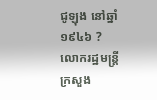ជូឡុង នៅឆ្នាំ១៩៤៦ ? លោករដ្ឋមន្ត្រីក្រសួង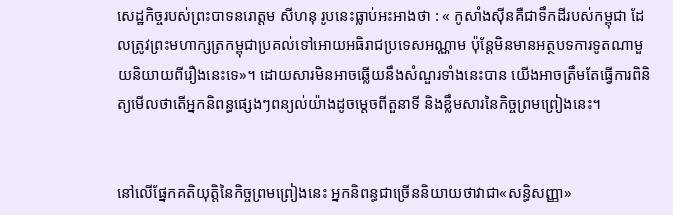សេដ្ឋកិច្ចរបស់ព្រះបាទនរោត្តម សីហនុ រូបនេះធ្លាប់អះអាងថា : « កូសាំងស៊ីនគឺជាទឹកដីរបស់កម្ពុជា ដែលត្រូវព្រះមហាក្សត្រកម្ពុជាប្រគល់ទៅអោយអធិរាជប្រទេសអណ្ណាម ប៉ុន្តែមិនមានអត្ថបទការទូតណាមួយនិយាយពីរឿងនេះទេ»។ ដោយសារមិនអាចឆ្លើយនឹងសំណួរទាំងនេះបាន យើងអាចត្រឹមតែធ្វើការពិនិត្យមើលថាតើអ្នកនិពន្ធផ្សេងៗពន្យល់យ៉ាងដូចម្តេចពីតួនាទី និងខ្លឹមសារនៃកិច្ចព្រមព្រៀងនេះ។


នៅលើផ្នែកគតិយុត្តិនៃកិច្ចព្រមព្រៀងនេះ អ្នកនិពន្ធជាច្រើននិយាយថាវាជា«សន្ធិសញ្ញា»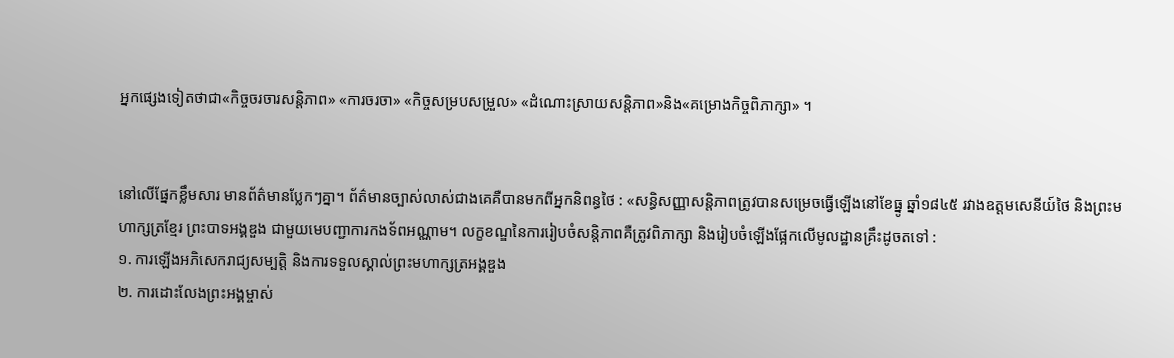អ្នកផ្សេងទៀតថាជា«កិច្ចចរចារសន្តិភាព» «ការចរចា» «កិច្ចសម្របសម្រួល» «ដំណោះស្រាយសន្តិភាព»និង«គម្រោងកិច្ចពិភាក្សា» ។


នៅលើផ្នែកខ្លឹមសារ មានព័ត៌មានប្លែកៗគ្នា។ ព័ត៌មានច្បាស់លាស់ជាងគេគឺបានមកពីអ្នកនិពន្ធថៃ : «សន្ធិសញ្ញាសន្តិភាពត្រូវបានសម្រេចធ្វើឡើងនៅខែធ្នូ ឆ្នាំ១៨៤៥ រវាងឧត្តមសេនីយ៍ថៃ និងព្រះមហាក្សត្រខ្មែរ ព្រះបាទអង្គឌួង ជាមួយមេបញ្ជាការកងទ័ពអណ្ណាម។ លក្ខខណ្ឌនៃការរៀបចំសន្តិភាពគឺត្រូវពិភាក្សា និងរៀបចំឡើងផ្អែកលើមូលដ្ឋានគ្រឹះដូចតទៅ :
១. ការឡើងអភិសេករាជ្យសម្បត្តិ និងការទទួលស្គាល់ព្រះមហាក្សត្រអង្គឌួង
២. ការដោះលែងព្រះអង្គម្ចាស់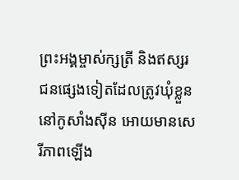ព្រះអង្គម្ចាស់ក្សត្រី និងឥស្សរជនផ្សេងទៀតដែលត្រូវឃុំខ្លួននៅកូសាំងស៊ីន អោយមានសេរីភាពឡើង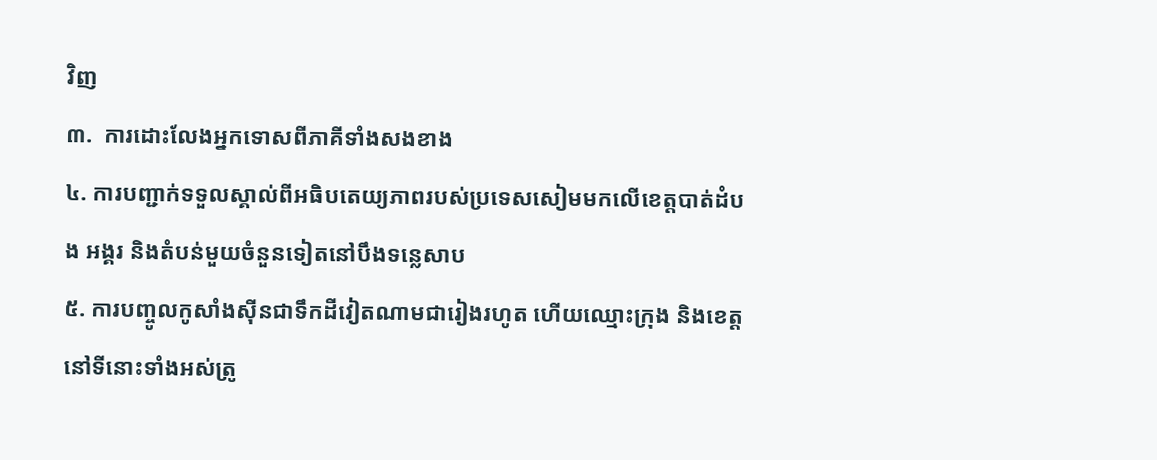វិញ
៣.  ការដោះលែងអ្នកទោសពីភាគីទាំងសងខាង
៤. ការបញ្ជាក់ទទួលស្គាល់ពីអធិបតេយ្យភាពរបស់ប្រទេសសៀមមកលើខេត្តបាត់ដំបង អង្គរ និងតំបន់មួយចំនួនទៀតនៅបឹងទន្លេសាប
៥. ការបញ្ចូលកូសាំងស៊ីនជាទឹកដីវៀតណាមជារៀងរហូត ហើយឈ្មោះក្រុង និងខេត្តនៅទីនោះទាំងអស់ត្រូ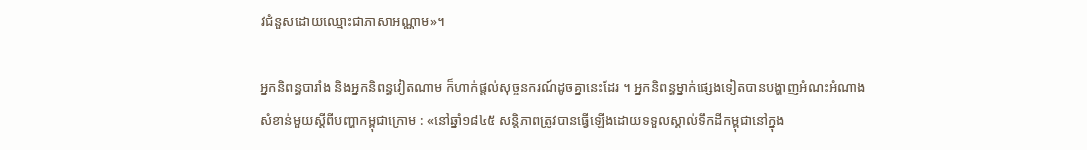វជំនួសដោយឈ្មោះជាភាសាអណ្ណាម»។

អ្នកនិពន្ធបារាំង និងអ្នកនិពន្ធវៀតណាម ក៏ហាក់ផ្តល់សុច្ចនករណ៍ដូចគ្នានេះដែរ ។ អ្នកនិពន្ធម្នាក់ផ្សេងទៀតបានបង្ហាញអំណះអំណាងសំខាន់មួយស្តីពីបញ្ហាកម្ពុជាក្រោម : «នៅឆ្នាំ១៨៤៥ សន្តិភាពត្រូវបានធ្វើឡើងដោយទទួលស្គាល់ទឹកដីកម្ពុជានៅក្នុង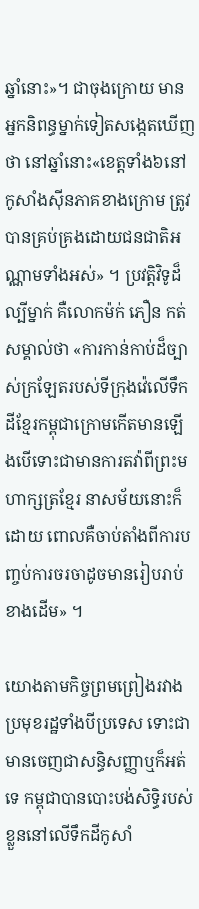ឆ្នាំនោះ»។ ជាចុងក្រោយ មានអ្នកនិពន្ធម្នាក់ទៀតសង្កេតឃើញថា នៅឆ្នាំនោះ«ខេត្តទាំង៦នៅកូសាំងស៊ីនភាគខាងក្រោម ត្រូវបានគ្រប់គ្រងដោយជនជាតិអណ្ណាមទាំងអស់» ។ ប្រវត្តិវិទូដ៏ល្បីម្នាក់ គឺលោកម៉ក់ ភឿន កត់សម្គាល់ថា «ការកាន់កាប់ដ៏ច្បាស់ក្រឡែតរបស់ទីក្រុងវ៉េលើទឹកដីខ្មែរកម្ពុជាក្រោមកើតមានឡើងបើទោះជាមានការតវ៉ាពីព្រះមហាក្សត្រខ្មែរ នាសម័យនោះក៏ដោយ ពោលគឺចាប់តាំងពីការបញ្ចប់ការចរចាដូចមានរៀបរាប់ខាងដើម» ។

យោងតាមកិច្ចព្រមព្រៀងរវាងប្រមុខរដ្ឋទាំងបីប្រទេស ទោះជាមានចេញជាសន្ធិសញ្ញាឬក៏អត់ទេ កម្ពុជាបានបោះបង់សិទ្ធិរបស់ខ្លួននៅលើទឹកដីកូសាំ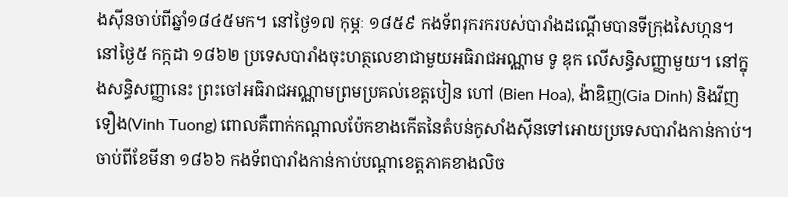ងស៊ីនចាប់ពីឆ្នាំ១៨៤៥មក។ នៅថ្ងៃ១៧ កុម្ភៈ ១៨៥៩ កងទ័ពរុករករបស់បារាំងដណ្តើមបានទីក្រុងសៃហ្កន។ នៅថ្ងៃ៥ កក្កដា ១៨៦២ ប្រទេសបារាំងចុះហត្ថលេខាជាមួយអធិរាជអណ្ណាម ទូ ឌុក លើសន្ធិសញ្ញាមួយ។ នៅក្នុងសន្ធិសញ្ញានេះ ព្រះចៅអធិរាជអណ្ណាមព្រមប្រគល់ខេត្តបៀន ហៅ (Bien Hoa), ង៉ាឌិញ(Gia Dinh) និងវីញទឿង(Vinh Tuong) ពោលគឺពាក់កណ្តាលប៉ែកខាងកើតនៃតំបន់កូសាំងស៊ីនទៅអោយប្រទេសបារាំងកាន់កាប់។ ចាប់ពីខែមីនា ១៨៦៦ កងទ័ពបារាំងកាន់កាប់បណ្តាខេត្តភាគខាងលិច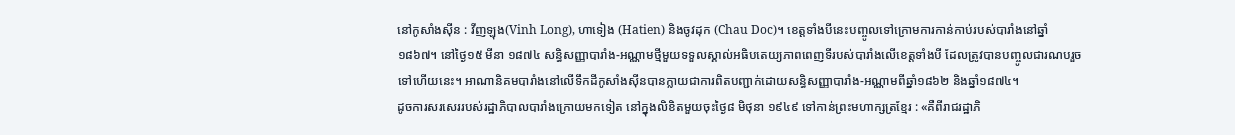នៅកូសាំងស៊ីន : វីញឡុង(Vinh Long), ហាទៀង (Hatien) និងចូវដុក (Chau Doc)។ ខេត្តទាំងបីនេះបញ្ចូលទៅក្រោមការកាន់កាប់របស់បារាំងនៅឆ្នាំ១៨៦៧។ នៅថ្ងៃ១៥ មីនា ១៨៧៤ សន្ធិសញ្ញាបារាំង-អណ្ណាមថ្មីមួយទទួលស្គាល់អធិបតេយ្យភាពពេញទីរបស់បារាំងលើខេត្តទាំងបី ដែលត្រូវបានបញ្ចូលជារណបរួចទៅហើយនេះ។ អាណានិគមបារាំងនៅលើទឹកដីកូសាំងស៊ីនបានក្លាយជាការពិតបញ្ជាក់ដោយសន្ធិសញ្ញាបារាំង-អណ្ណាមពីឆ្នាំ១៨៦២ និងឆ្នាំ១៨៧៤។
ដូចការសរសេររបស់រដ្ឋាភិបាលបារាំងក្រោយមកទៀត នៅក្នុងលិខិតមួយចុះថ្ងៃ៨ មិថុនា ១៩៤៩ ទៅកាន់ព្រះមហាក្សត្រខ្មែរ : «គឺពីរាជរដ្ឋាភិ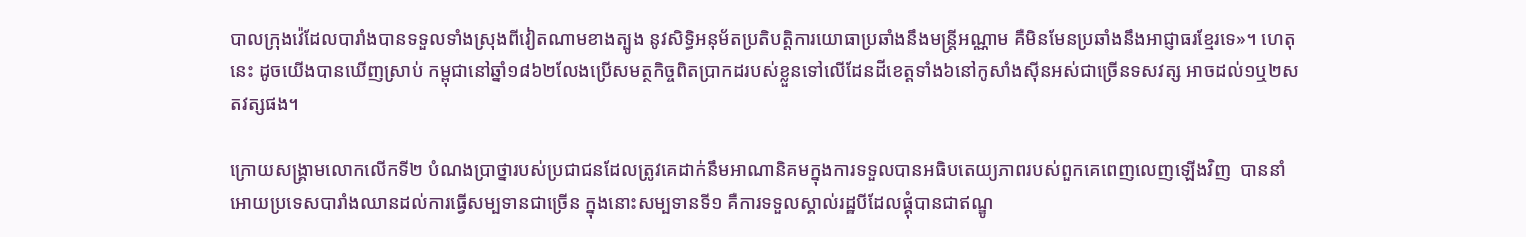បាលក្រុងវ៉េដែលបារាំងបានទទួលទាំងស្រុងពីវៀតណាមខាងត្បូង នូវសិទ្ធិអនុម័តប្រតិបត្តិការយោធាប្រឆាំងនឹងមន្ត្រីអណ្ណាម គឺមិនមែនប្រឆាំងនឹងអាជ្ញាធរខ្មែរទេ»។ ហេតុនេះ ដូចយើងបានឃើញស្រាប់ កម្ពុជានៅឆ្នាំ១៨៦២លែងប្រើសមត្ថកិច្ចពិតប្រាកដរបស់ខ្លួនទៅលើដែនដីខេត្តទាំង៦នៅកូសាំងស៊ីនអស់ជាច្រើនទសវត្ស អាចដល់១ឬ២សតវត្សផង។

ក្រោយសង្រ្គាមលោកលើកទី២ បំណងប្រាថ្នារបស់ប្រជាជនដែលត្រូវគេដាក់នឹមអាណានិគមក្នុងការទទួលបានអធិបតេយ្យភាពរបស់ពួកគេពេញលេញឡើងវិញ  បាននាំអោយប្រទេសបារាំងឈានដល់ការធ្វើសម្បទានជាច្រើន ក្នុងនោះសម្បទានទី១ គឺការទទួលស្គាល់រដ្ឋបីដែលផ្គុំបានជាឥណ្ឌូ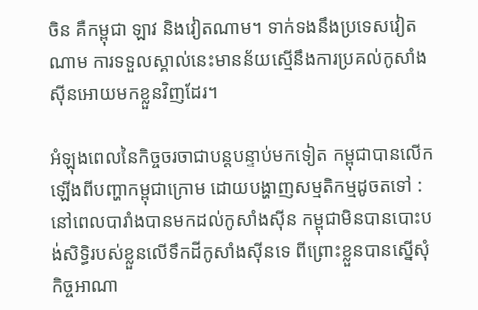ចិន គឺកម្ពុជា ឡាវ និងវៀតណាម។ ទាក់ទងនឹងប្រទេសវៀតណាម ការទទួលស្គាល់នេះមានន័យស្មើនឹងការប្រគល់កូសាំងស៊ីនអោយមកខ្លួនវិញដែរ។

អំឡុងពេលនៃកិច្ចចរចាជាបន្តបន្ទាប់មកទៀត កម្ពុជាបានលើកឡើងពីបញ្ហាកម្ពុជាក្រោម ដោយបង្ហាញសម្មតិកម្មដូចតទៅ : នៅពេលបារាំងបានមកដល់កូសាំងស៊ីន កម្ពុជាមិនបានបោះបង់សិទ្ធិរបស់ខ្លួនលើទឹកដីកូសាំងស៊ីនទេ ពីព្រោះខ្លួនបានស្នើសុំកិច្ចអាណា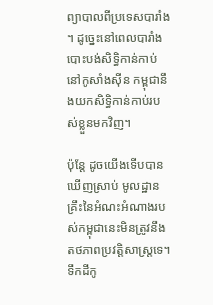ព្យាបាលពីប្រទេសបារាំង។ ដូច្នេះនៅពេលបារាំងបោះបង់សិទ្ធិកាន់កាប់នៅកូសាំងស៊ីន កម្ពុជានឹងយកសិទ្ធិកាន់កាប់របស់ខ្លួនមកវិញ។

ប៉ុន្តែ ដូចយើងទើបបានឃើញស្រាប់ មូលដ្ឋានគ្រឹះនៃអំណះអំណាងរបស់កម្ពុជានេះមិនត្រូវនឹងតថភាពប្រវត្តិសាស្រ្តទេ។ ទឹកដីកូ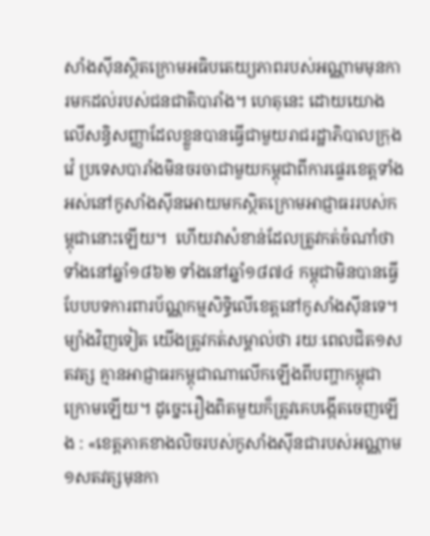សាំងស៊ីនស្ថិតក្រោមអធិបតេយ្យភាពរបស់អណ្ណាមមុនការមកដល់របស់ជនជាតិបារាំង។ ហេតុនេះ ដោយយោងលើសន្ធិសញ្ញាដែលខ្លួនបានធ្វើជាមួយរាជរដ្ឋាភិបាលក្រុងវ៉េ ប្រទេសបារាំងមិនចរចាជាមួយកម្ពុជាពីការផ្ទេរខេត្តទាំងអស់នៅកូសាំងស៊ីនអោយមកស្ថិតក្រោមអាជ្ញាធររបស់កម្ពុជានោះឡើយ។  ហើយវាសំខាន់ដែលត្រូវកត់ចំណាំថា ទាំងនៅឆ្នាំ១៨៦២ ទាំងនៅឆ្នាំ១៨៧៤ កម្ពុជាមិនបានធ្វើបែបបទការពារប័ណ្ណកម្មសិទ្ធិលើខេត្តនៅកូសាំងស៊ីនទេ។ ម្យ៉ាងវិញទៀត យើងត្រូវកត់សម្គាល់ថា រយៈពេលជិត១សតវត្ស គ្មានអាជ្ញាធរកម្ពុជាណាលើកឡើងពីបញ្ហាកម្ពុជាក្រោមឡើយ។ ដូច្នេះរឿងពិតមួយក៏ត្រូវគេបង្កើតចេញឡើង : «ខេត្តភាគខាងលិចរបស់កូសាំងស៊ីនជារបស់អណ្ណាម១សតវត្សមុនកា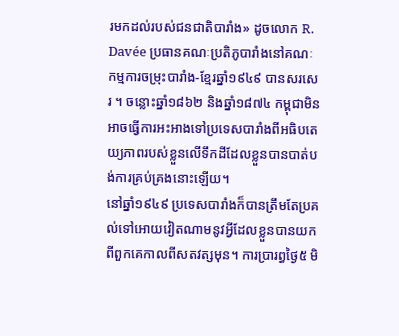រមកដល់របស់ជនជាតិបារាំង» ដូចលោក R. Davée ប្រធានគណៈប្រតិភូបារាំងនៅគណៈកម្មការចម្រុះបារាំង-ខ្មែរឆ្នាំ១៩៤៩ បានសរសេរ ។ ចន្លោះឆ្នាំ១៨៦២ និងឆ្នាំ១៨៧៤ កម្ពុជាមិនអាចធ្វើការអះអាងទៅប្រទេសបារាំងពីអធិបតេយ្យភាពរបស់ខ្លួនលើទឹកដីដែលខ្លួនបានបាត់បង់ការគ្រប់គ្រងនោះឡើយ។
នៅឆ្នាំ១៩៤៩ ប្រទេសបារាំងក៏បានត្រឹមតែប្រគល់ទៅអោយវៀតណាមនូវអ្វីដែលខ្លួនបានយកពីពួកគេកាលពីសតវត្សមុន។ ការប្រារព្ធថ្ងៃ៥ មិ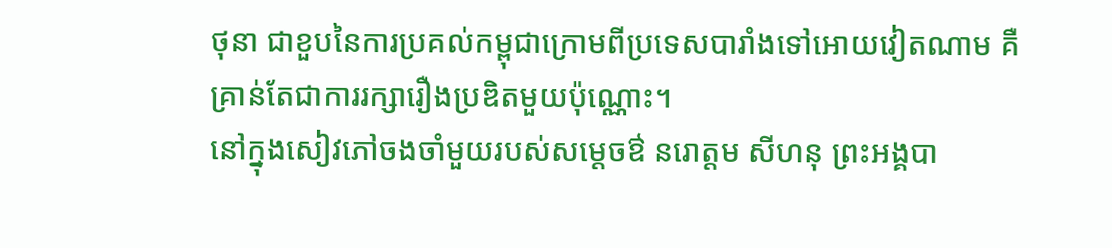ថុនា ជាខួបនៃការប្រគល់កម្ពុជាក្រោមពីប្រទេសបារាំងទៅអោយវៀតណាម គឺគ្រាន់តែជាការរក្សារឿងប្រឌិតមួយប៉ុណ្ណោះ។
នៅក្នុងសៀវភៅចងចាំមួយរបស់សម្តេចឳ នរោត្តម សីហនុ ព្រះអង្គបា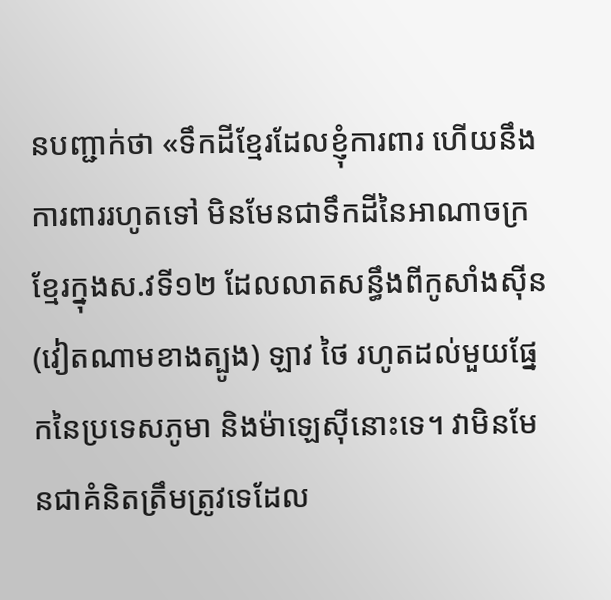នបញ្ជាក់ថា «ទឹកដីខ្មែរដែលខ្ញុំការពារ ហើយនឹងការពាររហូតទៅ មិនមែនជាទឹកដីនៃអាណាចក្រខ្មែរក្នុងស.វទី១២ ដែលលាតសន្ធឹងពីកូសាំងស៊ីន (វៀតណាមខាងត្បូង) ឡាវ ថៃ រហូតដល់មួយផ្នែកនៃប្រទេសភូមា និងម៉ាឡេស៊ីនោះទេ។ វាមិនមែនជាគំនិតត្រឹមត្រូវទេដែល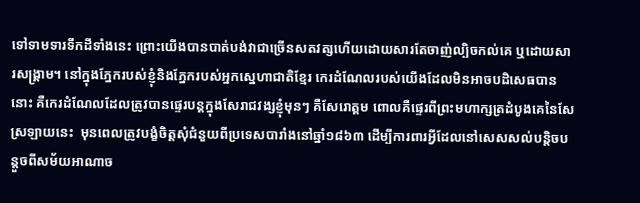ទៅទាមទារទឹកដីទាំងនេះ ព្រោះយើងបានបាត់បង់វាជាច្រើនសតវត្សហើយដោយសារតែចាញ់ល្បិចកល់គេ ឬដោយសារសង្រ្គាម។ នៅក្នុងភ្នែករបស់ខ្ញុំនិងភ្នែករបស់អ្នកស្នេហាជាតិខ្មែរ កេរដំណែលរបស់យើងដែលមិនអាចបដិសេធបាននោះ គឺកេរដំណែលដែលត្រូវបានផ្ទេរបន្តក្នុងសែរាជវង្សខ្ញុំមុនៗ គឺសែរោត្តម ពោលគឺផ្ទេរពីព្រះមហាក្សត្រដំបូងគេនៃសែស្រឡាយនេះ  មុនពេលត្រូវបង្ខំចិត្តសុំជំនួយពីប្រទេសបារាំងនៅឆ្នាំ១៨៦៣ ដើម្បីការពារអ្វីដែលនៅសេសសល់បន្តិចបន្តួចពីសម័យអាណាច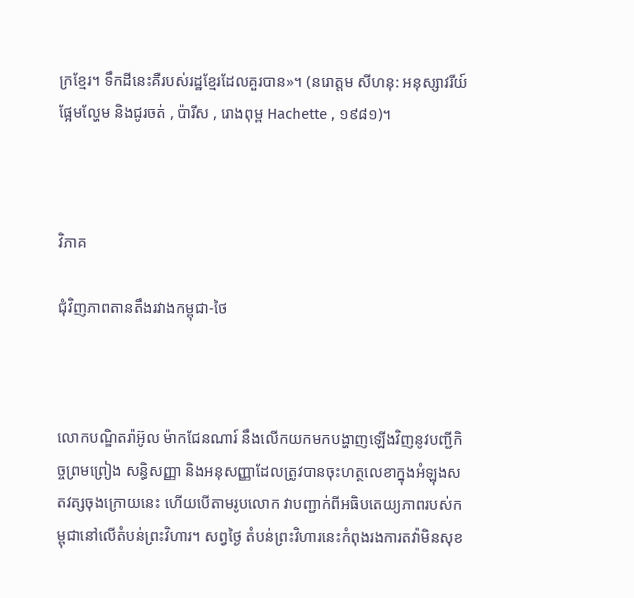ក្រខ្មែរ។ ទឹកដីនេះគឺរបស់រដ្ឋខ្មែរដែលគួរបាន»។ (នរោត្តម សីហនុ: អនុស្សាវរីយ៍ផ្អែមល្ហែម និងជូរចត់ , ប៉ារីស , រោងពុម្ព Hachette , ១៩៨១)។



វិភាគ

ជុំវិញភាពតានតឹងរវាងកម្ពុជា-ថៃ



លោកបណ្ឌិតរ៉ាអ៊ូល ម៉ាកជែនណារ៍ នឹងលើកយកមកបង្ហាញឡើងវិញនូវបញ្ជីកិច្ចព្រមព្រៀង សន្ធិសញ្ញា និងអនុសញ្ញាដែលត្រូវបានចុះហត្ថលេខាក្នុងអំឡុងសតវត្សចុងក្រោយនេះ ហើយបើតាមរូបលោក វាបញ្ជាក់ពីអធិបតេយ្យភាពរបស់កម្ពុជានៅលើតំបន់ព្រះវិហារ។ សព្វថ្ងៃ តំបន់ព្រះវិហារនេះកំពុងរងការតវ៉ាមិនសុខ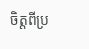ចិត្តពីប្រ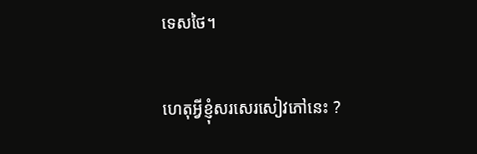ទេសថៃ។

ហេតុអ្វីខ្ញុំសរសេរសៀវភៅនេះ ?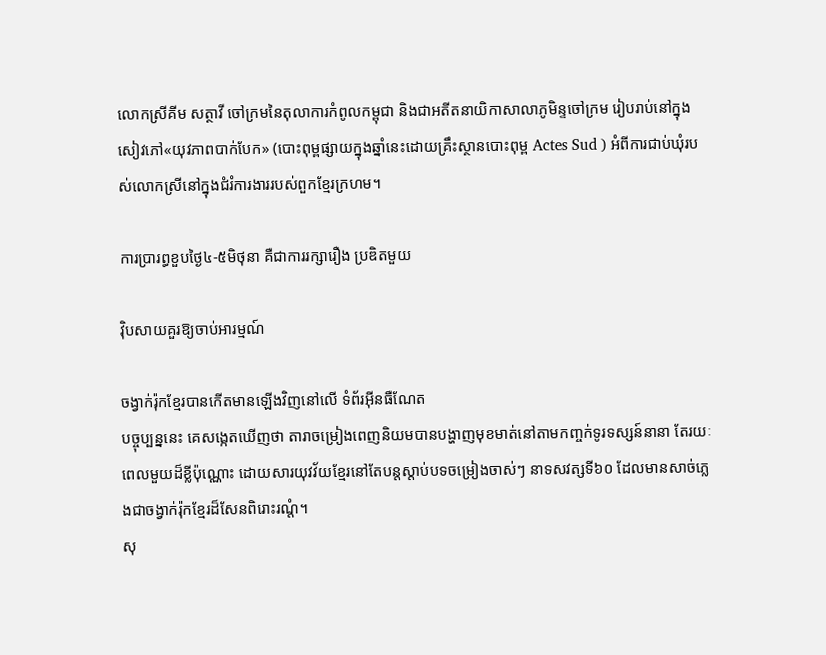លោកស្រីគីម សត្ថាវី ចៅក្រមនៃតុលាការកំពូលកម្ពុជា និងជាអតីតនាយិកាសាលាភូមិន្ទចៅក្រម រៀបរាប់នៅក្នុងសៀវភៅ«យុវភាពបាក់បែក» (បោះពុម្ពផ្សាយក្នុងឆ្នាំនេះដោយគ្រឹះស្ថានបោះពុម្ព Actes Sud ) អំពីការជាប់ឃុំរបស់លោកស្រីនៅក្នុងជំរំការងាររបស់ពួកខ្មែរក្រហម។

ការប្រារព្ធខួបថ្ងៃ៤-៥មិថុនា គឺជាការរក្សារឿង ប្រឌិតមួយ

វ៉ិបសាយគួរឱ្យចាប់អារម្មណ៍

ចង្វាក់រ៉ុកខ្មែរបានកើតមានឡើងវិញនៅលើ ទំព័រអ៊ីនធឺណែត
បច្ចុប្បន្ននេះ គេសង្កេតឃើញថា តារាចម្រៀងពេញនិយមបានបង្ហាញមុខមាត់នៅតាមកញ្ចក់ទូរទស្សន៍នានា តែរយៈពេលមួយដ៏ខ្លីប៉ុណ្ណោះ ដោយសារយុវវ័យខ្មែរនៅតែបន្តស្តាប់បទចម្រៀងចាស់ៗ នាទសវត្សទី៦០ ដែលមានសាច់ភ្លេងជាចង្វាក់រ៉ុកខ្មែរដ៏សែនពិរោះរណ្តំ។
សុ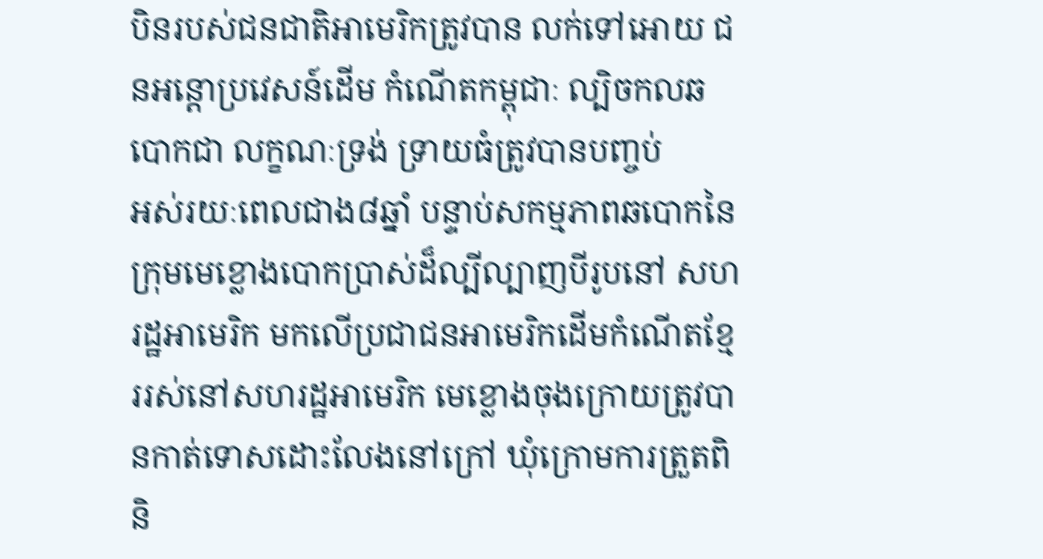បិនរបស់ជនជាតិអាមេរិកត្រូវបាន លក់ទៅអោយ ជនអន្តោប្រវេសន៍ដើម កំណើតកម្ពុជាៈ ល្បិចកលឆបោកជា លក្ខណៈទ្រង់ ទ្រាយធំត្រូវបានបញ្ចប់
អស់រយៈពេលជាង៨ឆ្នាំ បន្ទាប់សកម្មភាពឆបោកនៃក្រុមមេខ្លោងបោកប្រាស់ដ៏ល្បីល្បាញបីរូបនៅ សហរដ្ឋអាមេរិក មកលើប្រជាជនអាមេរិកដើមកំណើតខ្មែររស់នៅសហរដ្ឋអាមេរិក មេខ្លោងចុងក្រោយត្រូវបានកាត់ទោសដោះលែងនៅក្រៅ ឃុំក្រោមការត្រួតពិនិ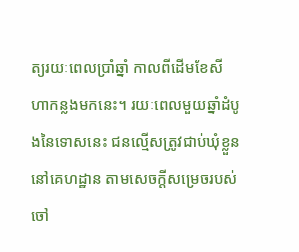ត្យរយៈពេលប្រាំឆ្នាំ កាលពីដើមខែសីហាកន្លងមកនេះ។ រយៈពេលមួយឆ្នាំដំបូងនៃទោសនេះ ជនល្មើសត្រូវជាប់ឃុំខ្លួននៅគេហដ្ឋាន តាមសេចក្តីសម្រេចរបស់ចៅ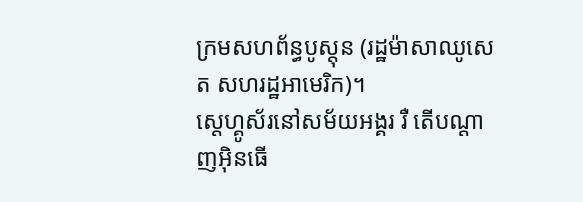ក្រមសហព័ន្ធបូស្តុន (រដ្ឋម៉ាសាឈូសេត សហរដ្ឋអាមេរិក)។
ស្តេហ្គូស័រនៅសម័យអង្គរ រឺ តើបណ្តាញអ៊ិនធើ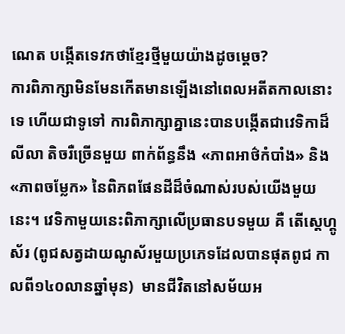ណេត បង្កើតទេវកថាខ្មែរថ្មីមួយយ៉ាងដូចម្តេច?
ការពិភាក្សាមិនមែនកើតមានឡើងនៅពេលអតីតកាលនោះទេ ហើយជាទូទៅ ការពិភាក្សាគ្នានេះបានបង្កើតជាវេទិកាដ៏លីលា តិចរឺច្រើនមួយ ពាក់ព័ន្ធនឹង «ភាពអាថ៌កំបាំង» និង «ភាពចម្លែក» នៃពិភពផែនដីដ៏ចំណាស់របស់យើងមួយនេះ។ វេទិកាមួយនេះពិភាក្សាលើប្រធានបទមួយ គឺ តើស្តេហ្គូស័រ (ពូជសត្វដាយណូស័រមួយប្រភេទដែលបានផុតពូជ កាលពី១៤០លានឆ្នាំមុន)  មានជីវិតនៅសម័យអ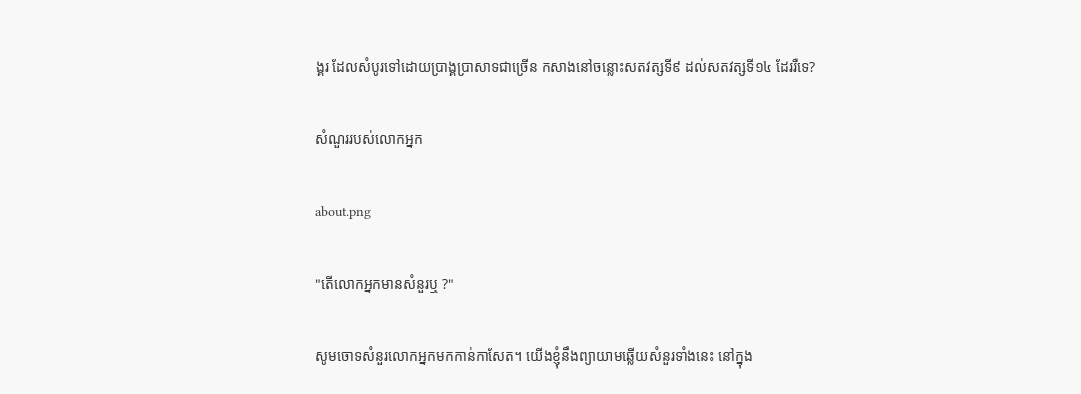ង្គរ ដែលសំបូរទៅដោយប្រាង្គប្រាសាទជាច្រើន កសាងនៅចន្លោះសតវត្សទី៩ ដល់សតវត្សទី១៤ ដែររឺទេ?

សំណួររបស់លោកអ្នក

about.png

"តើលោកអ្នកមានសំនួរឬ ?"

សូមចោទសំនួរលោកអ្នកមកកាន់កាសែត។ យើងខ្ញុំនឹងព្យាយាមឆ្លើយសំនួរទាំងនេះ នៅក្នុង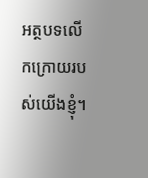អត្ថបទលើកក្រោយរបស់យើងខ្ញុំ។